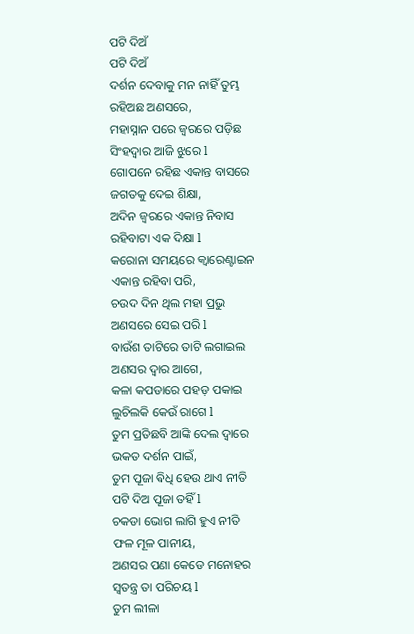ପଟି ଦିଅଁ
ପଟି ଦିଅଁ
ଦର୍ଶନ ଦେବାକୁ ମନ ନାହିଁ ତୁମ୍ଭ
ରହିଅଛ ଅଣସରେ,
ମହାସ୍ନାନ ପରେ ଜ୍ଵରରେ ପଡ଼ିଛ
ସିଂହଦ୍ଵାର ଆଜି ଝୁରେ l
ଗୋପନେ ରହିଛ ଏକାନ୍ତ ବାସରେ
ଜଗତକୁ ଦେଇ ଶିକ୍ଷା,
ଅଦିନ ଜ୍ଵରରେ ଏକାନ୍ତ ନିବାସ
ରହିବାଟା ଏକ ଦିକ୍ଷା l
କରୋନା ସମୟରେ କ୍ୱାରେଣ୍ଟାଇନ
ଏକାନ୍ତ ରହିବା ପରି,
ଚଉଦ ଦିନ ଥିଲ ମହା ପ୍ରଭୁ
ଅଣସରେ ସେଇ ପରି l
ବାଉଁଶ ତାଟିରେ ତାଟି ଲଗାଇଲ
ଅଣସର ଦ୍ଵାର ଆଗେ,
କଳା କପଡାରେ ପହଡ଼ ପକାଇ
ଲୁଚିଲକି କେଉଁ ରାଗେ l
ତୁମ ପ୍ରତିଛବି ଆଙ୍କି ଦେଲ ଦ୍ଵାରେ
ଭକତ ଦର୍ଶନ ପାଇଁ,
ତୁମ ପୂଜା ଵିଧି ହେଉ ଥାଏ ନୀତି
ପଟି ଦିଅ ପୂଜା ତହିଁ l
ଚକଡା ଭୋଗ ଲାଗି ହୁଏ ନୀତି
ଫଳ ମୂଳ ପାନୀୟ,
ଅଣସର ପଣା କେଡେ ମନୋହର
ସ୍ଵତନ୍ତ୍ର ତା ପରିଚୟ l
ତୁମ ଲୀଳା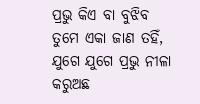ପ୍ରଭୁ କିଏ ବା ବୁଝିବ
ତୁମେ ଏକା ଜାଣ ତହିଁ,
ଯୁଗେ ଯୁଗେ ପ୍ରଭୁ ନୀଳା କରୁଅଛ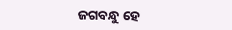ଜଗବନ୍ଧୁ ହେ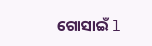ଗୋସାଇଁ l